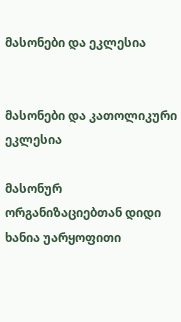მასონები და ეკლესია


მასონები და კათოლიკური ეკლესია

მასონურ ორგანიზაციებთან დიდი ხანია უარყოფითი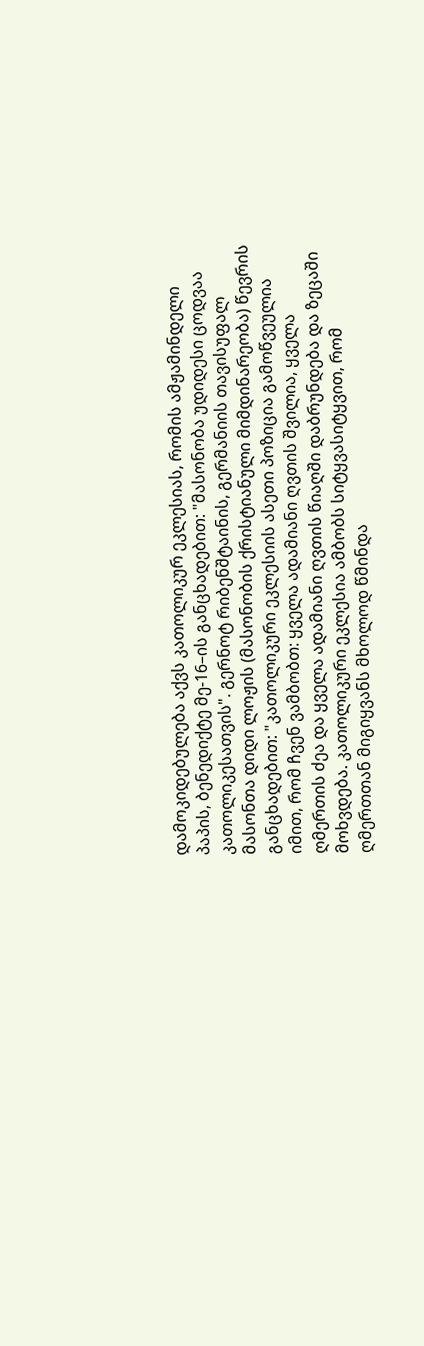დამოკიდებულება აქვს კათოლიკურ ეკლესიას, რომის ამჟამინდელი პაპის, ბენედიქტე მე-16–ის განცხადებით: "მასონობა უდიდესი ცოდვაა კათოლიკესათვის". გერნოტ რიბენშტაინის, გერმანიის თავისუფალ მასონთა დიდი ლოჟის (მასონობის ქრისტიანული მიმდინარეობა) წევრის განცხადებით: "კათოლიკური ეკლესიის ასეთი პოზიცია გამოწვეულია იმით, რომ ჩვენ ვამბობთ: ყველა ადამიანი ღვთის შვილია, ყველა ღმერთის ძეა და ყველა ადამიანი ღვთის წიაღში დაბრუნდება და ზეცაში მოხვდება. კათოლიკური ეკლესია ამბობს სიტყვასიტყვით, რომ ღმერთთან მიგიყვანს მხოლოდ წმინდა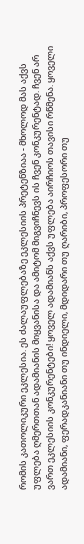რომის კათოლიკური ეკლესია. ეს ძალაუფლებაზე ეკლესიის პრეტენზიაა - მხოლოდ მას აქვს უფლება ღმერთთან ადამიანის მიყვანისა და ამიტომ მიგვიჩნევს ის ჩვენ კონკურენტად. ჩვენ არ ვართ ეკლესიის კონკურენტები! ყოველ ადამიანს აქვს უფლება აირჩიოს თავისი რწმენა. ყოველი ადამიანი, ფერადკანიანი თუ ინდიელი, მდიდარი თუ ღარიბი, პროფესორი თუ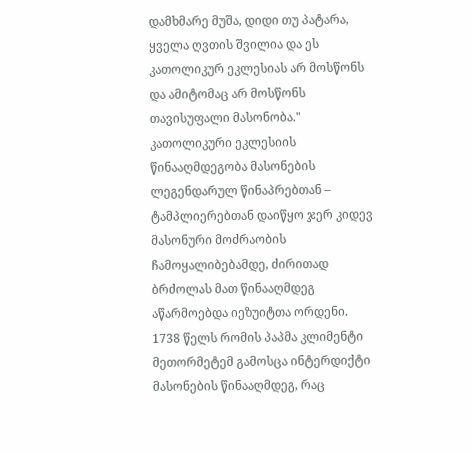დამხმარე მუშა, დიდი თუ პატარა, ყველა ღვთის შვილია და ეს კათოლიკურ ეკლესიას არ მოსწონს და ამიტომაც არ მოსწონს თავისუფალი მასონობა."
კათოლიკური ეკლესიის წინააღმდეგობა მასონების ლეგენდარულ წინაპრებთან – ტამპლიერებთან დაიწყო ჯერ კიდევ მასონური მოძრაობის ჩამოყალიბებამდე, ძირითად ბრძოლას მათ წინააღმდეგ აწარმოებდა იეზუიტთა ორდენი. 1738 წელს რომის პაპმა კლიმენტი მეთორმეტემ გამოსცა ინტერდიქტი მასონების წინააღმდეგ, რაც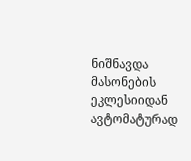ნიშნავდა მასონების ეკლესიიდან ავტომატურად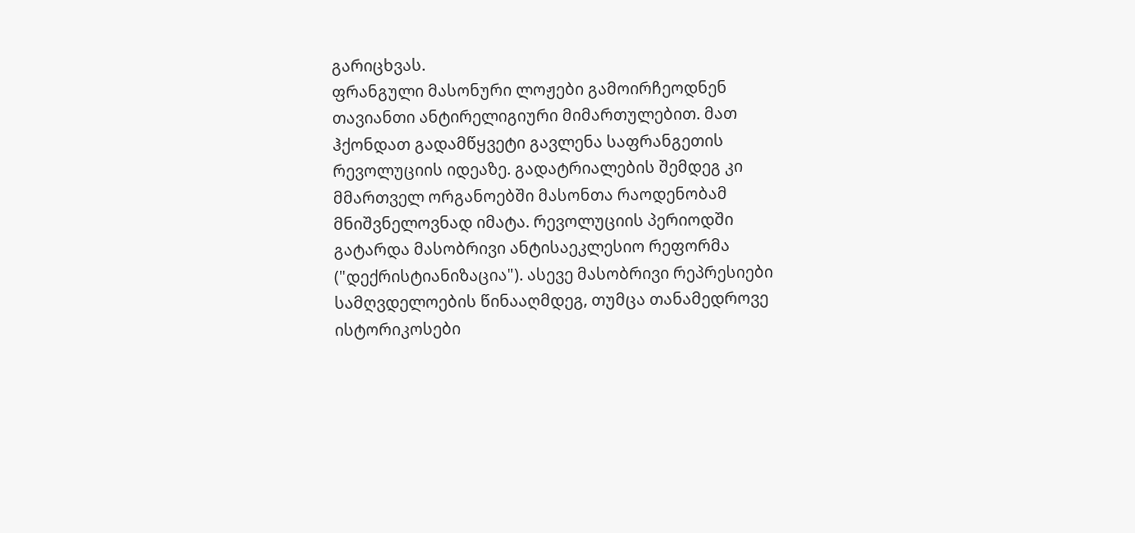გარიცხვას.
ფრანგული მასონური ლოჟები გამოირჩეოდნენ თავიანთი ანტირელიგიური მიმართულებით. მათ ჰქონდათ გადამწყვეტი გავლენა საფრანგეთის რევოლუციის იდეაზე. გადატრიალების შემდეგ კი მმართველ ორგანოებში მასონთა რაოდენობამ მნიშვნელოვნად იმატა. რევოლუციის პერიოდში გატარდა მასობრივი ანტისაეკლესიო რეფორმა ("დექრისტიანიზაცია"). ასევე მასობრივი რეპრესიები სამღვდელოების წინააღმდეგ, თუმცა თანამედროვე ისტორიკოსები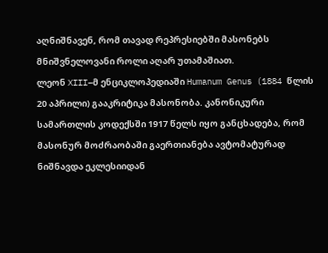აღნიშნავენ, რომ თავად რეპრესიებში მასონებს მნიშვნელოვანი როლი აღარ უთამაშიათ.
ლეონ XIII–მ ენციკლოპედიაში Humanum Genus (1884 წლის 20 აპრილი) გააკრიტიკა მასონობა. კანონიკური სამართლის კოდექსში 1917 წელს იყო განცხადება, რომ მასონურ მოძრაობაში გაერთიანება ავტომატურად ნიშნავდა ეკლესიიდან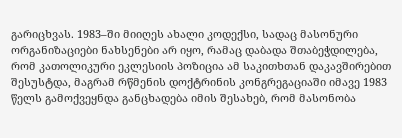გარიცხვას. 1983–ში მიიღეს ახალი კოდექსი, სადაც მასონური ორგანიზაციები ნახსენები არ იყო, რამაც დაბადა შთაბეჭდილება, რომ კათოლიკური ეკლესიის პოზიცია ამ საკითხთან დაკავშირებით შესუსტდა, მაგრამ რწმენის დოქტრინის კონგრეგაციაში იმავე 1983 წელს გამოქვეყნდა განცხადება იმის შესახებ, რომ მასონობა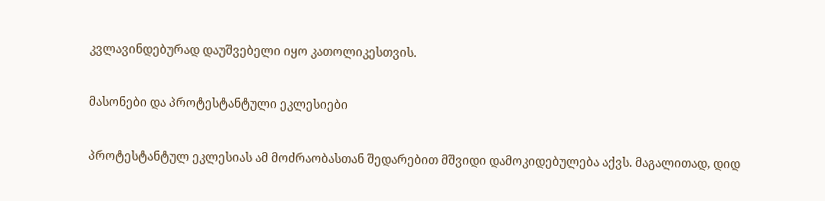კვლავინდებურად დაუშვებელი იყო კათოლიკესთვის.

მასონები და პროტესტანტული ეკლესიები

პროტესტანტულ ეკლესიას ამ მოძრაობასთან შედარებით მშვიდი დამოკიდებულება აქვს. მაგალითად, დიდ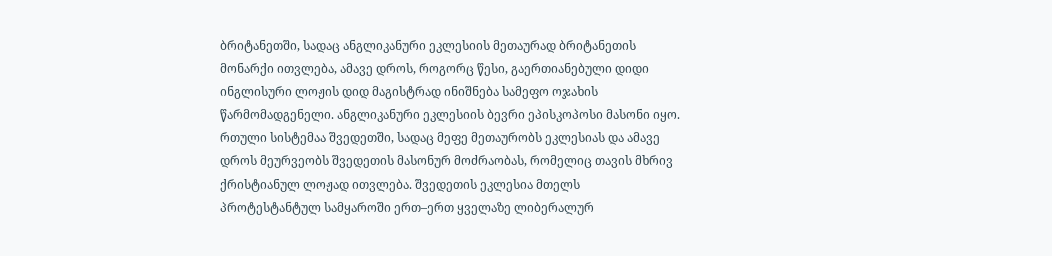ბრიტანეთში, სადაც ანგლიკანური ეკლესიის მეთაურად ბრიტანეთის მონარქი ითვლება, ამავე დროს, როგორც წესი, გაერთიანებული დიდი ინგლისური ლოჟის დიდ მაგისტრად ინიშნება სამეფო ოჯახის წარმომადგენელი. ანგლიკანური ეკლესიის ბევრი ეპისკოპოსი მასონი იყო. რთული სისტემაა შვედეთში, სადაც მეფე მეთაურობს ეკლესიას და ამავე დროს მეურვეობს შვედეთის მასონურ მოძრაობას, რომელიც თავის მხრივ ქრისტიანულ ლოჟად ითვლება. შვედეთის ეკლესია მთელს პროტესტანტულ სამყაროში ერთ–ერთ ყველაზე ლიბერალურ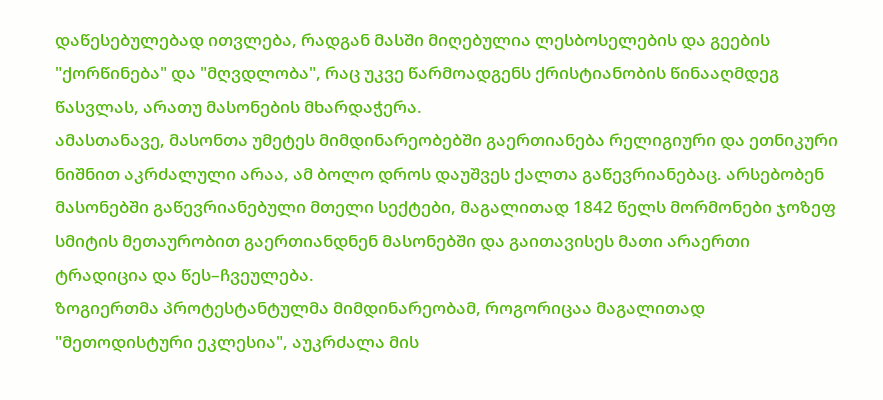დაწესებულებად ითვლება, რადგან მასში მიღებულია ლესბოსელების და გეების "ქორწინება" და "მღვდლობა", რაც უკვე წარმოადგენს ქრისტიანობის წინააღმდეგ წასვლას, არათუ მასონების მხარდაჭერა.
ამასთანავე, მასონთა უმეტეს მიმდინარეობებში გაერთიანება რელიგიური და ეთნიკური ნიშნით აკრძალული არაა, ამ ბოლო დროს დაუშვეს ქალთა გაწევრიანებაც. არსებობენ მასონებში გაწევრიანებული მთელი სექტები, მაგალითად 1842 წელს მორმონები ჯოზეფ სმიტის მეთაურობით გაერთიანდნენ მასონებში და გაითავისეს მათი არაერთი ტრადიცია და წეს–ჩვეულება.
ზოგიერთმა პროტესტანტულმა მიმდინარეობამ, როგორიცაა მაგალითად "მეთოდისტური ეკლესია", აუკრძალა მის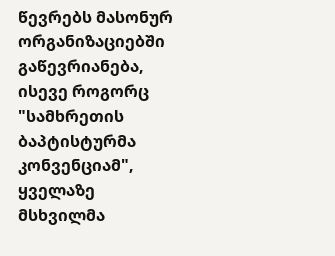წევრებს მასონურ ორგანიზაციებში გაწევრიანება, ისევე როგორც "სამხრეთის ბაპტისტურმა კონვენციამ", ყველაზე მსხვილმა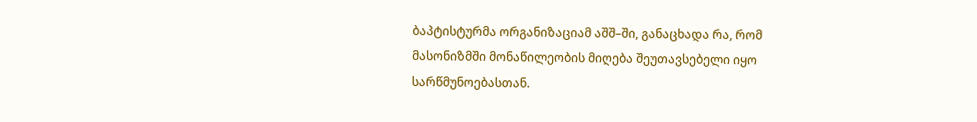ბაპტისტურმა ორგანიზაციამ აშშ–ში, განაცხადა რა, რომ მასონიზმში მონაწილეობის მიღება შეუთავსებელი იყო სარწმუნოებასთან.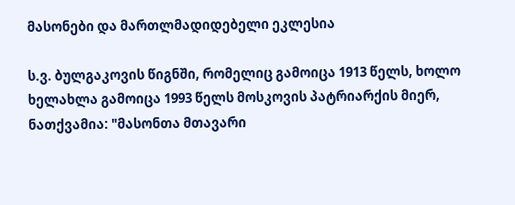მასონები და მართლმადიდებელი ეკლესია

ს.ვ. ბულგაკოვის წიგნში, რომელიც გამოიცა 1913 წელს, ხოლო ხელახლა გამოიცა 1993 წელს მოსკოვის პატრიარქის მიერ, ნათქვამია: "მასონთა მთავარი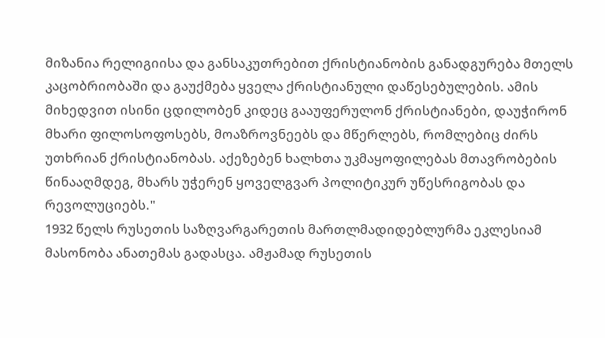მიზანია რელიგიისა და განსაკუთრებით ქრისტიანობის განადგურება მთელს კაცობრიობაში და გაუქმება ყველა ქრისტიანული დაწესებულების. ამის მიხედვით ისინი ცდილობენ კიდეც გააუფერულონ ქრისტიანები, დაუჭირონ მხარი ფილოსოფოსებს, მოაზროვნეებს და მწერლებს, რომლებიც ძირს უთხრიან ქრისტიანობას. აქეზებენ ხალხთა უკმაყოფილებას მთავრობების წინააღმდეგ, მხარს უჭერენ ყოველგვარ პოლიტიკურ უწესრიგობას და რევოლუციებს."
1932 წელს რუსეთის საზღვარგარეთის მართლმადიდებლურმა ეკლესიამ მასონობა ანათემას გადასცა. ამჟამად რუსეთის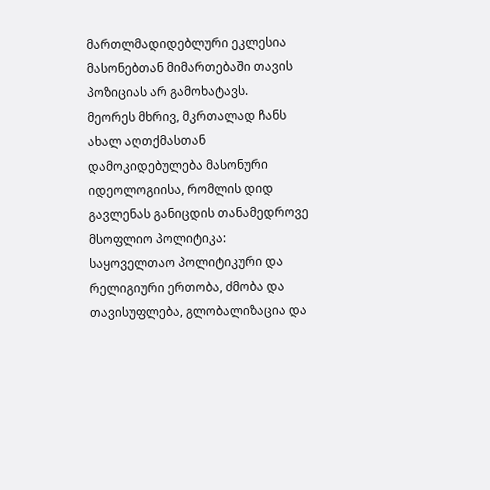მართლმადიდებლური ეკლესია მასონებთან მიმართებაში თავის პოზიციას არ გამოხატავს.
მეორეს მხრივ, მკრთალად ჩანს ახალ აღთქმასთან დამოკიდებულება მასონური იდეოლოგიისა, რომლის დიდ გავლენას განიცდის თანამედროვე მსოფლიო პოლიტიკა: საყოველთაო პოლიტიკური და რელიგიური ერთობა, ძმობა და თავისუფლება, გლობალიზაცია და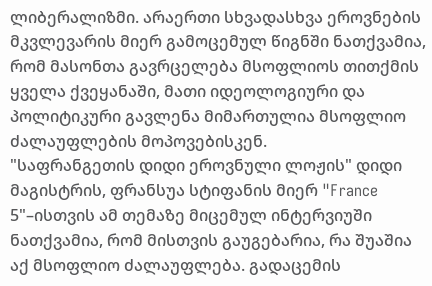ლიბერალიზმი. არაერთი სხვადასხვა ეროვნების მკვლევარის მიერ გამოცემულ წიგნში ნათქვამია, რომ მასონთა გავრცელება მსოფლიოს თითქმის ყველა ქვეყანაში, მათი იდეოლოგიური და პოლიტიკური გავლენა მიმართულია მსოფლიო ძალაუფლების მოპოვებისკენ.
"საფრანგეთის დიდი ეროვნული ლოჟის" დიდი მაგისტრის, ფრანსუა სტიფანის მიერ "France 5"–ისთვის ამ თემაზე მიცემულ ინტერვიუში ნათქვამია, რომ მისთვის გაუგებარია, რა შუაშია აქ მსოფლიო ძალაუფლება. გადაცემის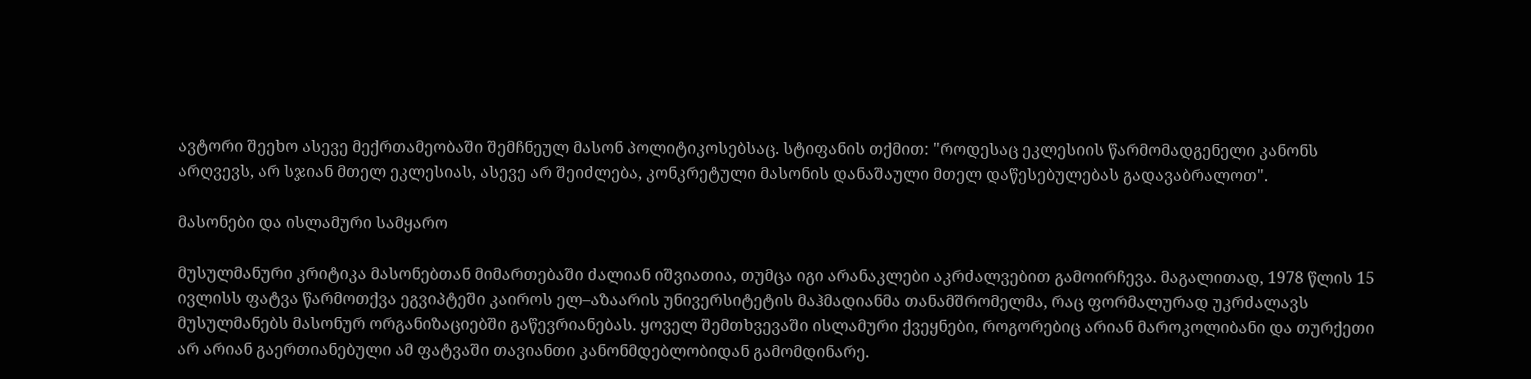ავტორი შეეხო ასევე მექრთამეობაში შემჩნეულ მასონ პოლიტიკოსებსაც. სტიფანის თქმით: "როდესაც ეკლესიის წარმომადგენელი კანონს არღვევს, არ სჯიან მთელ ეკლესიას, ასევე არ შეიძლება, კონკრეტული მასონის დანაშაული მთელ დაწესებულებას გადავაბრალოთ".

მასონები და ისლამური სამყარო

მუსულმანური კრიტიკა მასონებთან მიმართებაში ძალიან იშვიათია, თუმცა იგი არანაკლები აკრძალვებით გამოირჩევა. მაგალითად, 1978 წლის 15 ივლისს ფატვა წარმოთქვა ეგვიპტეში კაიროს ელ–აზაარის უნივერსიტეტის მაჰმადიანმა თანამშრომელმა, რაც ფორმალურად უკრძალავს მუსულმანებს მასონურ ორგანიზაციებში გაწევრიანებას. ყოველ შემთხვევაში ისლამური ქვეყნები, როგორებიც არიან მაროკოლიბანი და თურქეთი არ არიან გაერთიანებული ამ ფატვაში თავიანთი კანონმდებლობიდან გამომდინარე.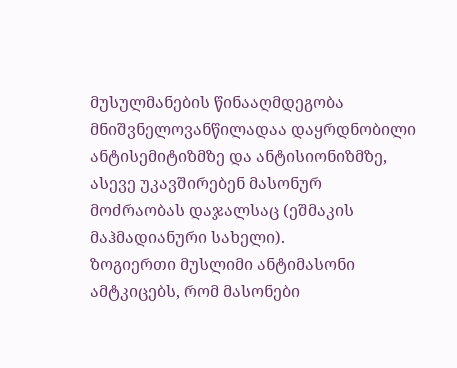მუსულმანების წინააღმდეგობა მნიშვნელოვანწილადაა დაყრდნობილი ანტისემიტიზმზე და ანტისიონიზმზე, ასევე უკავშირებენ მასონურ მოძრაობას დაჯალსაც (ეშმაკის მაჰმადიანური სახელი).
ზოგიერთი მუსლიმი ანტიმასონი ამტკიცებს, რომ მასონები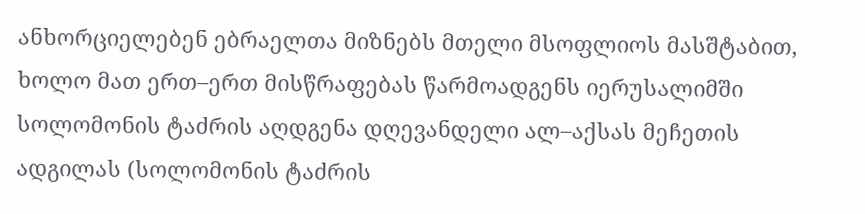ანხორციელებენ ებრაელთა მიზნებს მთელი მსოფლიოს მასშტაბით, ხოლო მათ ერთ–ერთ მისწრაფებას წარმოადგენს იერუსალიმში სოლომონის ტაძრის აღდგენა დღევანდელი ალ–აქსას მეჩეთის ადგილას (სოლომონის ტაძრის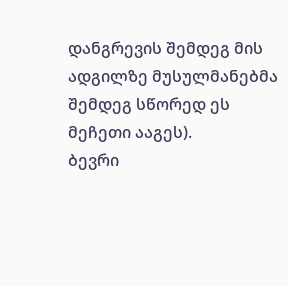დანგრევის შემდეგ მის ადგილზე მუსულმანებმა შემდეგ სწორედ ეს მეჩეთი ააგეს).
ბევრი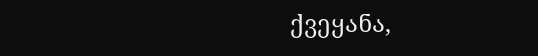ქვეყანა,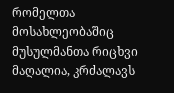რომელთა მოსახლეობაშიც მუსულმანთა რიცხვი მაღალია, კრძალავს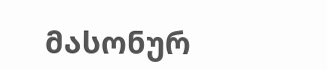მასონურ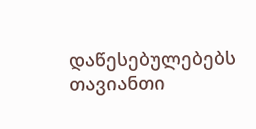დაწესებულებებს თავიანთი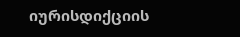იურისდიქციის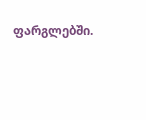ფარგლებში.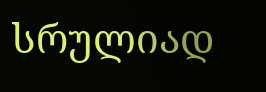სრულიად